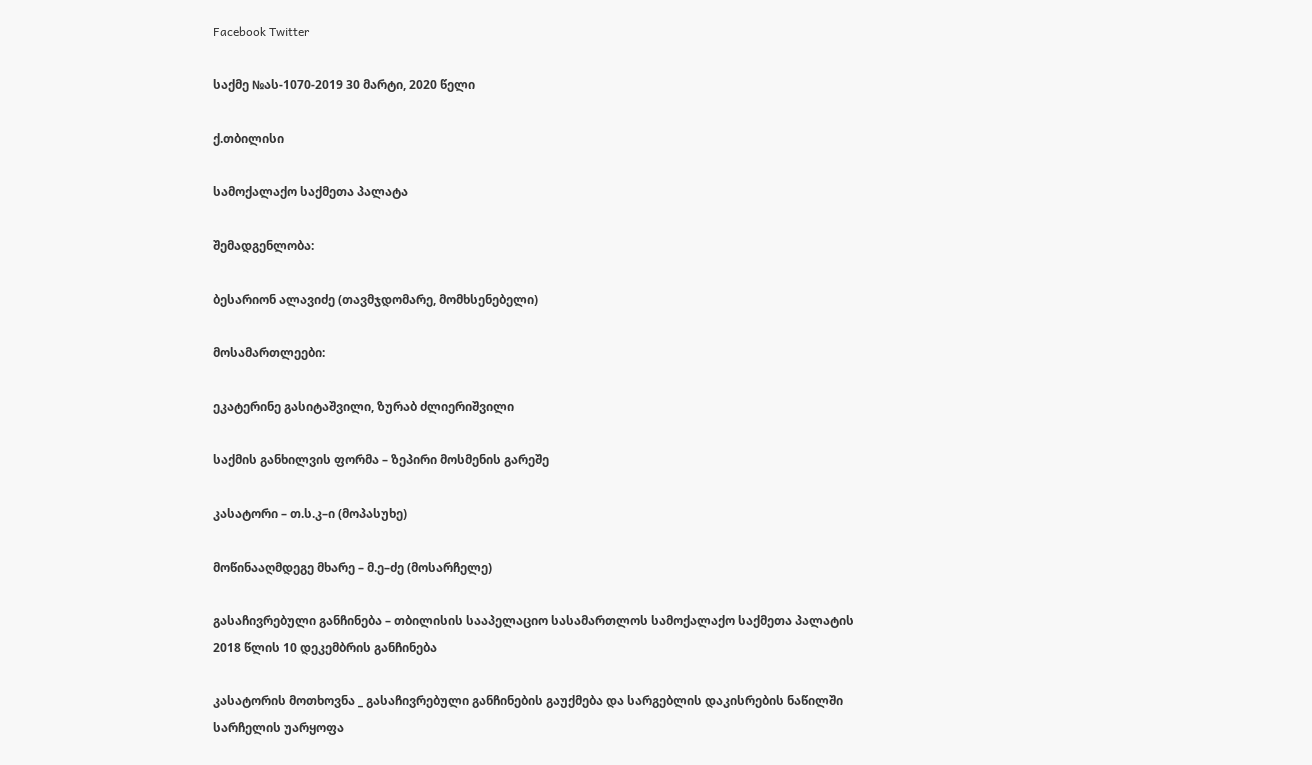Facebook Twitter

საქმე №ას-1070-2019 30 მარტი, 2020 წელი

ქ.თბილისი

სამოქალაქო საქმეთა პალატა

შემადგენლობა:

ბესარიონ ალავიძე (თავმჯდომარე, მომხსენებელი)

მოსამართლეები:

ეკატერინე გასიტაშვილი, ზურაბ ძლიერიშვილი

საქმის განხილვის ფორმა – ზეპირი მოსმენის გარეშე

კასატორი – თ.ს.კ–ი (მოპასუხე)

მოწინააღმდეგე მხარე – მ.ე–ძე (მოსარჩელე)

გასაჩივრებული განჩინება – თბილისის სააპელაციო სასამართლოს სამოქალაქო საქმეთა პალატის 2018 წლის 10 დეკემბრის განჩინება

კასატორის მოთხოვნა _ გასაჩივრებული განჩინების გაუქმება და სარგებლის დაკისრების ნაწილში სარჩელის უარყოფა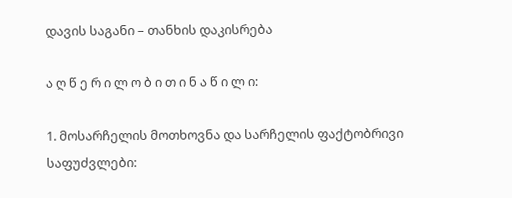დავის საგანი – თანხის დაკისრება

ა ღ წ ე რ ი ლ ო ბ ი თ ი ნ ა წ ი ლ ი:

1. მოსარჩელის მოთხოვნა და სარჩელის ფაქტობრივი საფუძვლები: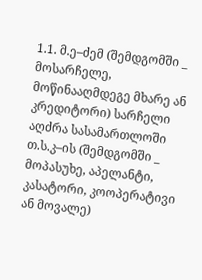1.1. მ.ე–ძემ (შემდგომში _ მოსარჩელე, მოწინააღმდეგე მხარე ან კრედიტორი) სარჩელი აღძრა სასამართლოში თ.ს.კ–ის (შემდგომში _ მოპასუხე, აპელანტი, კასატორი, კოოპერატივი ან მოვალე)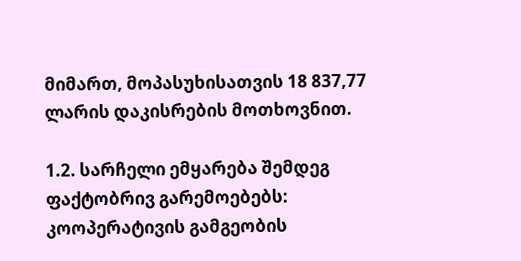მიმართ, მოპასუხისათვის 18 837,77 ლარის დაკისრების მოთხოვნით.

1.2. სარჩელი ემყარება შემდეგ ფაქტობრივ გარემოებებს: კოოპერატივის გამგეობის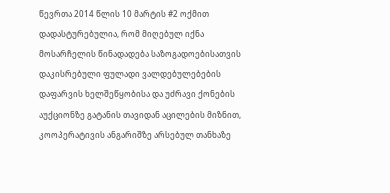წევრთა 2014 წლის 10 მარტის #2 ოქმით დადასტურებულია, რომ მიღებულ იქნა მოსარჩელის წინადადება საზოგადოებისათვის დაკისრებული ფულადი ვალდებულებების დაფარვის ხელშეწყობისა და უძრავი ქონების აუქციონზე გატანის თავიდან აცილების მიზნით, კოოპერატივის ანგარიშზე არსებულ თანხაზე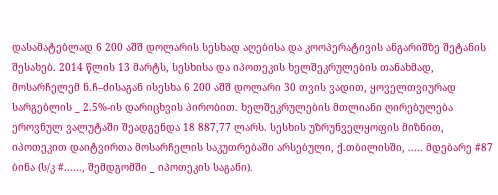დასამატებლად 6 200 აშშ დოლარის სესხად აღებისა და კოოპერატივის ანგარიშზე შეტანის შესახებ. 2014 წლის 13 მარტს, სესხისა და იპოთეკის ხელშეკრულების თანახმად, მოსარჩელემ ნ.ჩ–ძისაგან ისესხა 6 200 აშშ დოლარი 30 თვის ვადით, ყოველთვიურად სარგებლის _ 2.5%-ის დარიცხვის პირობით. ხელშეკრულების მთლიანი ღირებულება ეროვნულ ვალუტაში შეადგენდა 18 887,77 ლარს. სესხის უზრუნველყოფის მიზნით, იპოთეკით დაიტვირთა მოსარჩელის საკუთრებაში არსებული, ქ.თბილისში, ..... მდებარე #87 ბინა (ს/კ #......, შემდგომში _ იპოთეკის საგანი).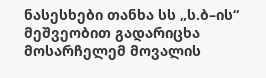ნასესხები თანხა სს „ს.ბ–ის“ მეშვეობით გადარიცხა მოსარჩელემ მოვალის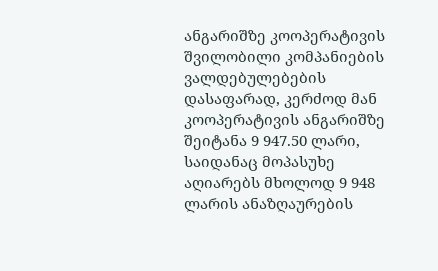ანგარიშზე კოოპერატივის შვილობილი კომპანიების ვალდებულებების დასაფარად, კერძოდ მან კოოპერატივის ანგარიშზე შეიტანა 9 947.50 ლარი, საიდანაც მოპასუხე აღიარებს მხოლოდ 9 948 ლარის ანაზღაურების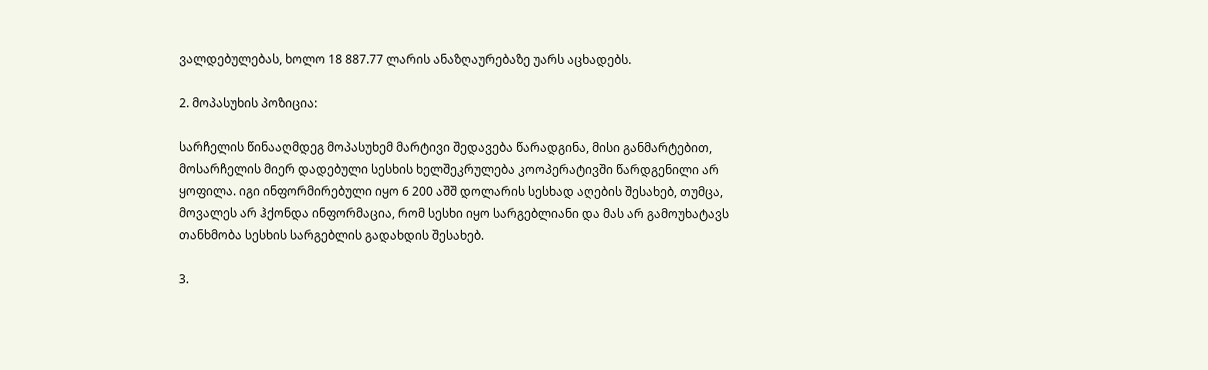ვალდებულებას, ხოლო 18 887.77 ლარის ანაზღაურებაზე უარს აცხადებს.

2. მოპასუხის პოზიცია:

სარჩელის წინააღმდეგ მოპასუხემ მარტივი შედავება წარადგინა, მისი განმარტებით, მოსარჩელის მიერ დადებული სესხის ხელშეკრულება კოოპერატივში წარდგენილი არ ყოფილა. იგი ინფორმირებული იყო 6 200 აშშ დოლარის სესხად აღების შესახებ, თუმცა, მოვალეს არ ჰქონდა ინფორმაცია, რომ სესხი იყო სარგებლიანი და მას არ გამოუხატავს თანხმობა სესხის სარგებლის გადახდის შესახებ.

3.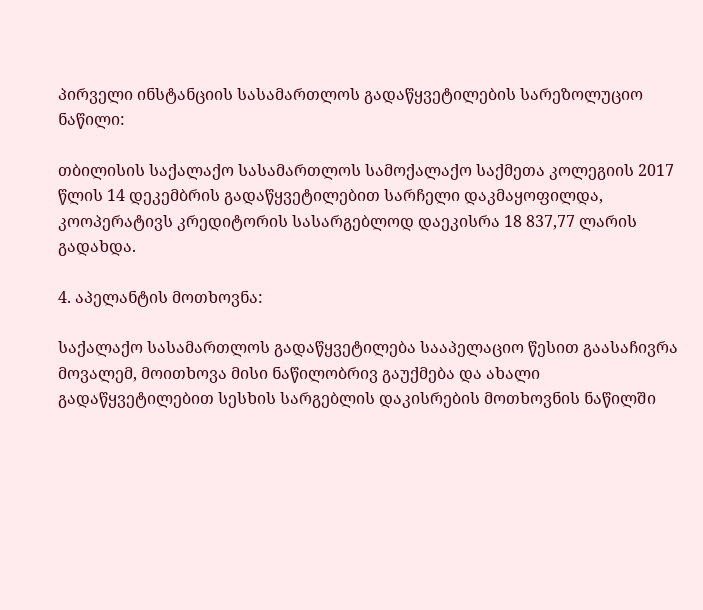პირველი ინსტანციის სასამართლოს გადაწყვეტილების სარეზოლუციო ნაწილი:

თბილისის საქალაქო სასამართლოს სამოქალაქო საქმეთა კოლეგიის 2017 წლის 14 დეკემბრის გადაწყვეტილებით სარჩელი დაკმაყოფილდა, კოოპერატივს კრედიტორის სასარგებლოდ დაეკისრა 18 837,77 ლარის გადახდა.

4. აპელანტის მოთხოვნა:

საქალაქო სასამართლოს გადაწყვეტილება სააპელაციო წესით გაასაჩივრა მოვალემ, მოითხოვა მისი ნაწილობრივ გაუქმება და ახალი გადაწყვეტილებით სესხის სარგებლის დაკისრების მოთხოვნის ნაწილში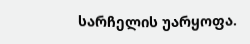სარჩელის უარყოფა.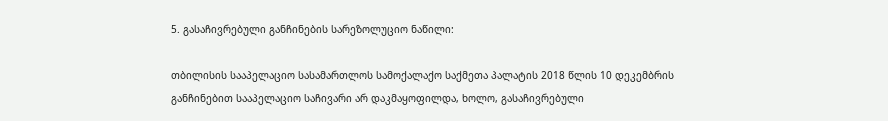5. გასაჩივრებული განჩინების სარეზოლუციო ნაწილი:

თბილისის სააპელაციო სასამართლოს სამოქალაქო საქმეთა პალატის 2018 წლის 10 დეკემბრის განჩინებით სააპელაციო საჩივარი არ დაკმაყოფილდა, ხოლო, გასაჩივრებული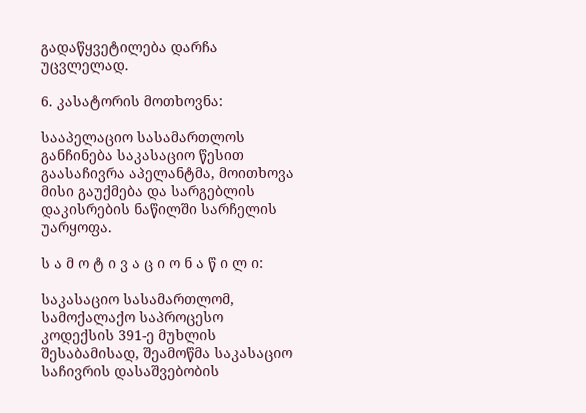გადაწყვეტილება დარჩა უცვლელად.

6. კასატორის მოთხოვნა:

სააპელაციო სასამართლოს განჩინება საკასაციო წესით გაასაჩივრა აპელანტმა, მოითხოვა მისი გაუქმება და სარგებლის დაკისრების ნაწილში სარჩელის უარყოფა.

ს ა მ ო ტ ი ვ ა ც ი ო ნ ა წ ი ლ ი:

საკასაციო სასამართლომ, სამოქალაქო საპროცესო კოდექსის 391-ე მუხლის შესაბამისად, შეამოწმა საკასაციო საჩივრის დასაშვებობის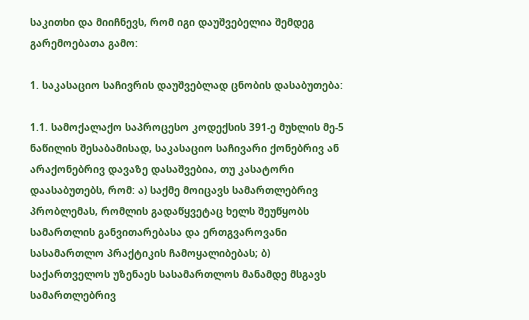საკითხი და მიიჩნევს, რომ იგი დაუშვებელია შემდეგ გარემოებათა გამო:

1. საკასაციო საჩივრის დაუშვებლად ცნობის დასაბუთება:

1.1. სამოქალაქო საპროცესო კოდექსის 391-ე მუხლის მე-5 ნაწილის შესაბამისად, საკასაციო საჩივარი ქონებრივ ან არაქონებრივ დავაზე დასაშვებია, თუ კასატორი დაასაბუთებს, რომ: ა) საქმე მოიცავს სამართლებრივ პრობლემას, რომლის გადაწყვეტაც ხელს შეუწყობს სამართლის განვითარებასა და ერთგვაროვანი სასამართლო პრაქტიკის ჩამოყალიბებას; ბ) საქართველოს უზენაეს სასამართლოს მანამდე მსგავს სამართლებრივ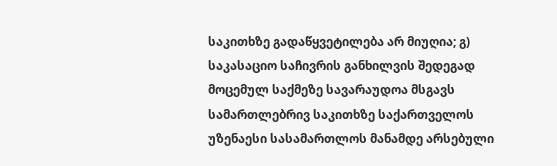საკითხზე გადაწყვეტილება არ მიუღია; გ) საკასაციო საჩივრის განხილვის შედეგად მოცემულ საქმეზე სავარაუდოა მსგავს სამართლებრივ საკითხზე საქართველოს უზენაესი სასამართლოს მანამდე არსებული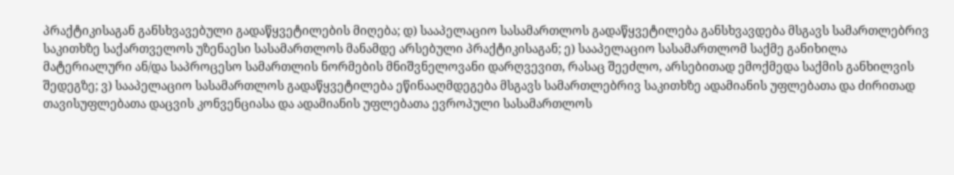პრაქტიკისაგან განსხვავებული გადაწყვეტილების მიღება; დ) სააპელაციო სასამართლოს გადაწყვეტილება განსხვავდება მსგავს სამართლებრივ საკითხზე საქართველოს უზენაესი სასამართლოს მანამდე არსებული პრაქტიკისაგან; ე) სააპელაციო სასამართლომ საქმე განიხილა მატერიალური ან/და საპროცესო სამართლის ნორმების მნიშვნელოვანი დარღვევით, რასაც შეეძლო, არსებითად ემოქმედა საქმის განხილვის შედეგზე; ვ) სააპელაციო სასამართლოს გადაწყვეტილება ეწინააღმდეგება მსგავს სამართლებრივ საკითხზე ადამიანის უფლებათა და ძირითად თავისუფლებათა დაცვის კონვენციასა და ადამიანის უფლებათა ევროპული სასამართლოს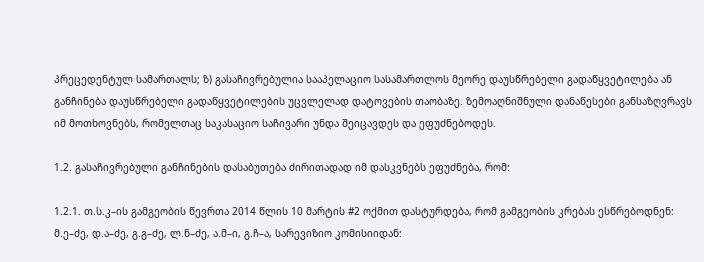პრეცედენტულ სამართალს; ზ) გასაჩივრებულია სააპელაციო სასამართლოს მეორე დაუსწრებელი გადაწყვეტილება ან განჩინება დაუსწრებელი გადაწყვეტილების უცვლელად დატოვების თაობაზე. ზემოაღნიშნული დანაწესები განსაზღვრავს იმ მოთხოვნებს, რომელთაც საკასაციო საჩივარი უნდა შეიცავდეს და ეფუძნებოდეს.

1.2. გასაჩივრებული განჩინების დასაბუთება ძირითადად იმ დასკვნებს ეფუძნება, რომ:

1.2.1. თ.ს.კ–ის გამგეობის წევრთა 2014 წლის 10 მარტის #2 ოქმით დასტურდება, რომ გამგეობის კრებას ესწრებოდნენ: მ.ე–ძე, დ.ა–ძე, გ.გ–ძე, ლ.ნ–ძე, ა.მ–ი, გ.ჩ–ა, სარევიზიო კომისიიდან: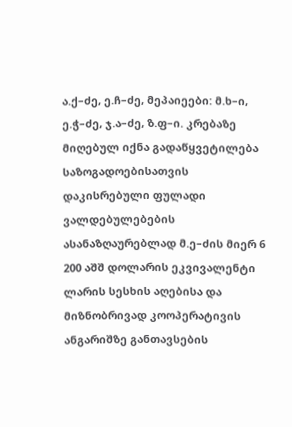ა.ქ–ძე, ე.ჩ–ძე, მეპაიეები: მ.ხ–ი, ე.ჭ–ძე, ჯ.ა–ძე, ზ.ფ–ი. კრებაზე მიღებულ იქნა გადაწყვეტილება საზოგადოებისათვის დაკისრებული ფულადი ვალდებულებების ასანაზღაურებლად მ.ე–ძის მიერ 6 200 აშშ დოლარის ეკვივალენტი ლარის სესხის აღებისა და მიზნობრივად კოოპერატივის ანგარიშზე განთავსების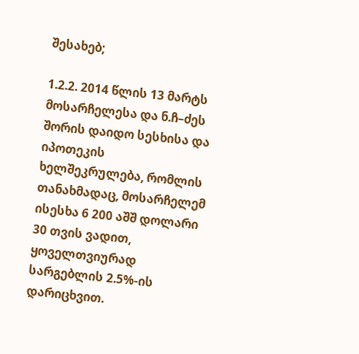შესახებ;

1.2.2. 2014 წლის 13 მარტს მოსარჩელესა და ნ.ჩ–ძეს შორის დაიდო სესხისა და იპოთეკის ხელშეკრულება, რომლის თანახმადაც, მოსარჩელემ ისესხა 6 200 აშშ დოლარი 30 თვის ვადით, ყოველთვიურად სარგებლის 2.5%-ის დარიცხვით.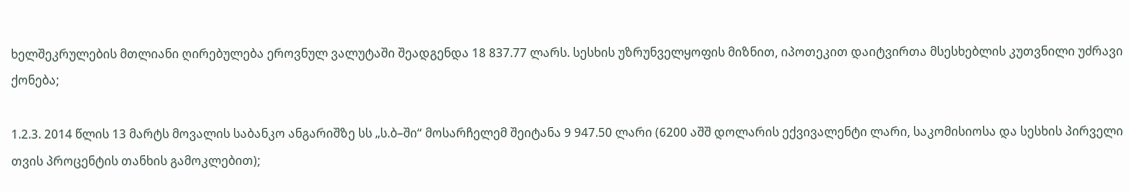ხელშეკრულების მთლიანი ღირებულება ეროვნულ ვალუტაში შეადგენდა 18 837.77 ლარს. სესხის უზრუნველყოფის მიზნით, იპოთეკით დაიტვირთა მსესხებლის კუთვნილი უძრავი ქონება;

1.2.3. 2014 წლის 13 მარტს მოვალის საბანკო ანგარიშზე სს „ს.ბ–ში“ მოსარჩელემ შეიტანა 9 947.50 ლარი (6200 აშშ დოლარის ექვივალენტი ლარი, საკომისიოსა და სესხის პირველი თვის პროცენტის თანხის გამოკლებით);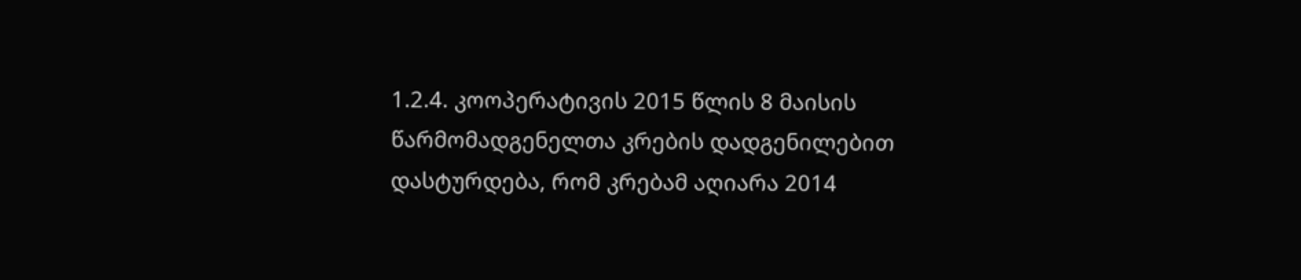1.2.4. კოოპერატივის 2015 წლის 8 მაისის წარმომადგენელთა კრების დადგენილებით დასტურდება, რომ კრებამ აღიარა 2014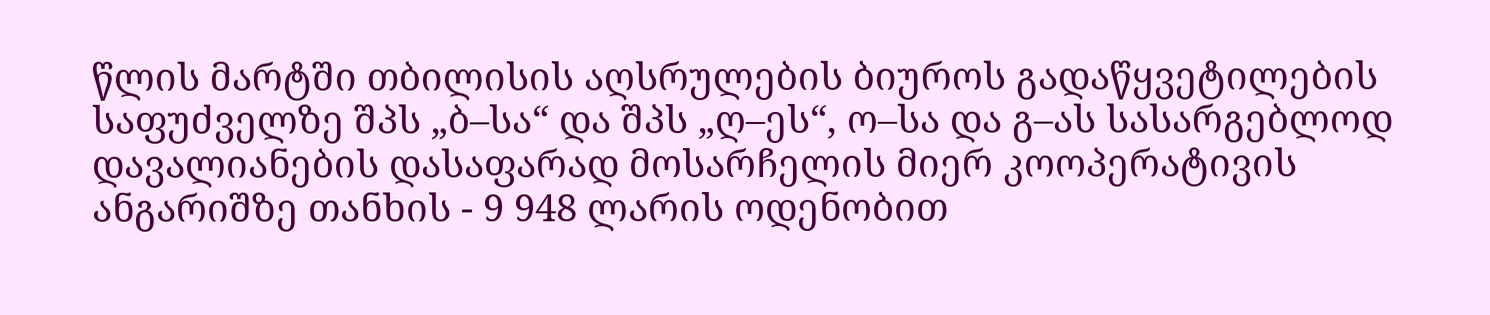წლის მარტში თბილისის აღსრულების ბიუროს გადაწყვეტილების საფუძველზე შპს „ბ–სა“ და შპს „ღ–ეს“, ო–სა და გ–ას სასარგებლოდ დავალიანების დასაფარად მოსარჩელის მიერ კოოპერატივის ანგარიშზე თანხის - 9 948 ლარის ოდენობით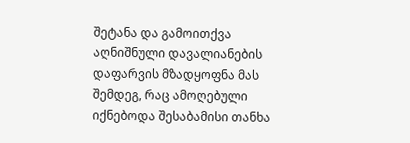შეტანა და გამოითქვა აღნიშნული დავალიანების დაფარვის მზადყოფნა მას შემდეგ, რაც ამოღებული იქნებოდა შესაბამისი თანხა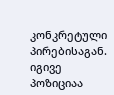კონკრეტული პირებისაგან. იგივე პოზიციაა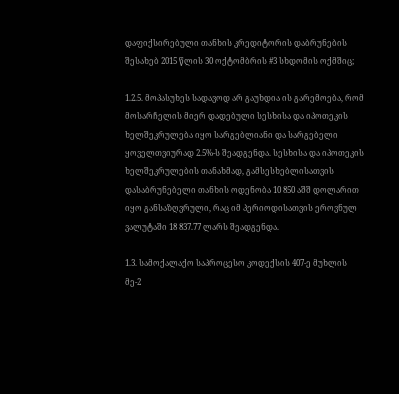დაფიქსირებული თანხის კრედიტორის დაბრუნების შესახებ 2015 წლის 30 ოქტომბრის #3 სხდომის ოქმშიც;

1.2.5. მოპასუხეს სადავოდ არ გაუხდია ის გარემოება, რომ მოსარჩელის მიერ დადებული სესხისა და იპოთეკის ხელშეკრულება იყო სარგებლიანი და სარგებელი ყოველთვიურად 2.5%-ს შეადგენდა. სესხისა და იპოთეკის ხელშეკრულების თანახმად, გამსესხებლისათვის დასაბრუნებელი თანხის ოდენობა 10 850 აშშ დოლარით იყო განსაზღვრული, რაც იმ პერიოდისათვის ეროვნულ ვალუტაში 18 837.77 ლარს შეადგენდა.

1.3. სამოქალაქო საპროცესო კოდექსის 407-ე მუხლის მე-2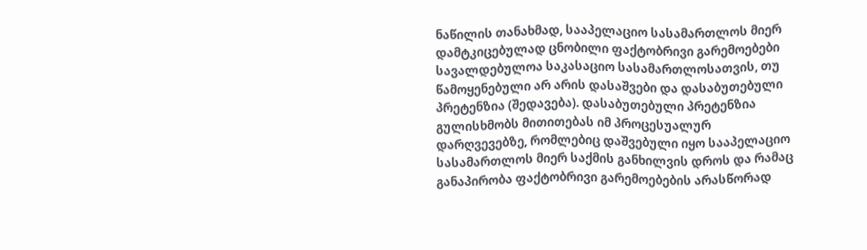ნაწილის თანახმად, სააპელაციო სასამართლოს მიერ დამტკიცებულად ცნობილი ფაქტობრივი გარემოებები სავალდებულოა საკასაციო სასამართლოსათვის, თუ წამოყენებული არ არის დასაშვები და დასაბუთებული პრეტენზია (შედავება). დასაბუთებული პრეტენზია გულისხმობს მითითებას იმ პროცესუალურ დარღვევებზე, რომლებიც დაშვებული იყო სააპელაციო სასამართლოს მიერ საქმის განხილვის დროს და რამაც განაპირობა ფაქტობრივი გარემოებების არასწორად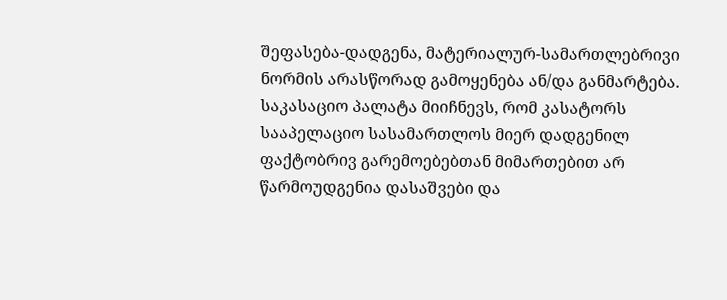შეფასება-დადგენა, მატერიალურ-სამართლებრივი ნორმის არასწორად გამოყენება ან/და განმარტება. საკასაციო პალატა მიიჩნევს, რომ კასატორს სააპელაციო სასამართლოს მიერ დადგენილ ფაქტობრივ გარემოებებთან მიმართებით არ წარმოუდგენია დასაშვები და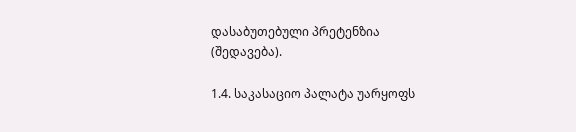დასაბუთებული პრეტენზია (შედავება).

1.4. საკასაციო პალატა უარყოფს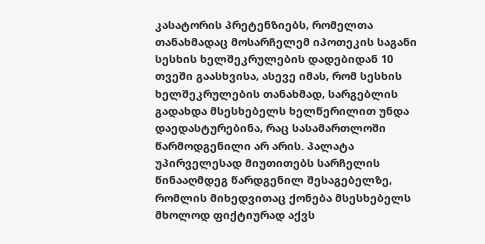კასატორის პრეტენზიებს, რომელთა თანახმადაც მოსარჩელემ იპოთეკის საგანი სესხის ხელშეკრულების დადებიდან 10 თვეში გაასხვისა, ასევე იმას, რომ სესხის ხელშეკრულების თანახმად, სარგებლის გადახდა მსესხებელს ხელწერილით უნდა დაედასტურებინა, რაც სასამართლოში წარმოდგენილი არ არის. პალატა უპირველესად მიუთითებს სარჩელის წინააღმდეგ წარდგენილ შესაგებელზე, რომლის მიხედვითაც ქონება მსესხებელს მხოლოდ ფიქტიურად აქვს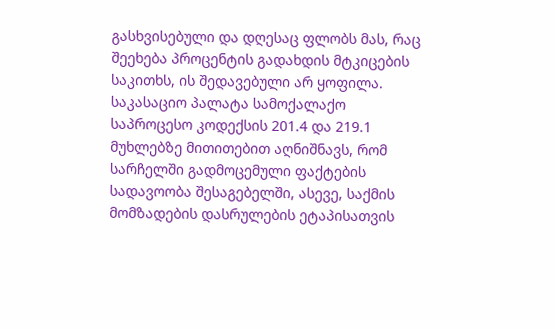გასხვისებული და დღესაც ფლობს მას, რაც შეეხება პროცენტის გადახდის მტკიცების საკითხს, ის შედავებული არ ყოფილა. საკასაციო პალატა სამოქალაქო საპროცესო კოდექსის 201.4 და 219.1 მუხლებზე მითითებით აღნიშნავს, რომ სარჩელში გადმოცემული ფაქტების სადავოობა შესაგებელში, ასევე, საქმის მომზადების დასრულების ეტაპისათვის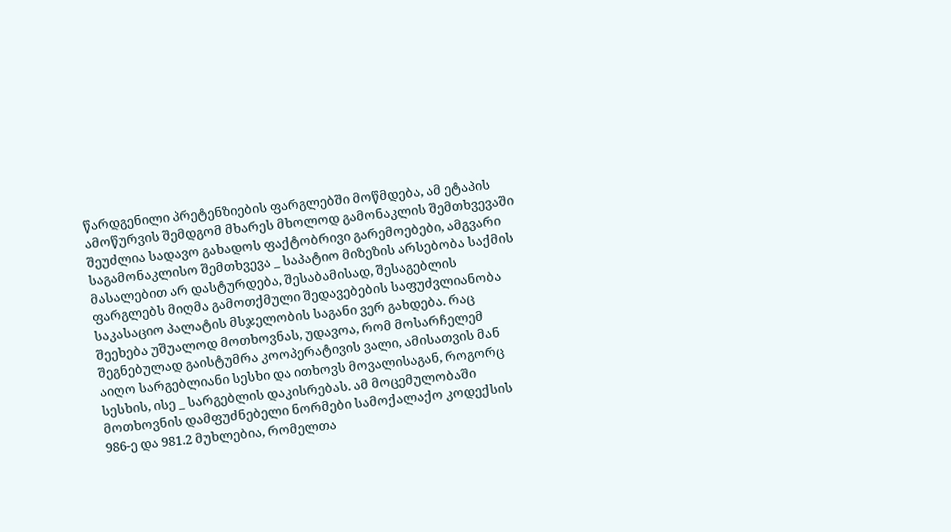წარდგენილი პრეტენზიების ფარგლებში მოწმდება, ამ ეტაპის ამოწურვის შემდგომ მხარეს მხოლოდ გამონაკლის შემთხვევაში შეუძლია სადავო გახადოს ფაქტობრივი გარემოებები, ამგვარი საგამონაკლისო შემთხვევა _ საპატიო მიზეზის არსებობა საქმის მასალებით არ დასტურდება, შესაბამისად, შესაგებლის ფარგლებს მიღმა გამოთქმული შედავებების საფუძვლიანობა საკასაციო პალატის მსჯელობის საგანი ვერ გახდება. რაც შეეხება უშუალოდ მოთხოვნას, უდავოა, რომ მოსარჩელემ შეგნებულად გაისტუმრა კოოპერატივის ვალი, ამისათვის მან აიღო სარგებლიანი სესხი და ითხოვს მოვალისაგან, როგორც სესხის, ისე _ სარგებლის დაკისრებას. ამ მოცემულობაში მოთხოვნის დამფუძნებელი ნორმები სამოქალაქო კოდექსის 986-ე და 981.2 მუხლებია, რომელთა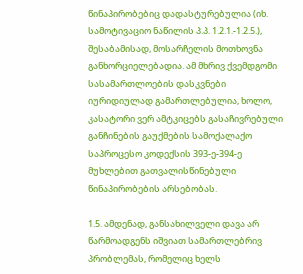წინაპირობებიც დადასტურებულია (იხ. სამოტივაციო ნაწილის პ.პ. 1.2.1.-1.2.5.), შესაბამისად, მოსარჩელის მოთხოვნა განხორციელებადია. ამ მხრივ ქვემდგომი სასამართლოების დასკვნები იურიდიულად გამართლებულია, ხოლო, კასატორი ვერ ამტკიცებს გასაჩივრებული განჩინების გაუქმების სამოქალაქო საპროცესო კოდექსის 393-ე-394-ე მუხლებით გათვალისწინებული წინაპირობების არსებობას.

1.5. ამდენად, განსახილველი დავა არ წარმოადგენს იშვიათ სამართლებრივ პრობლემას, რომელიც ხელს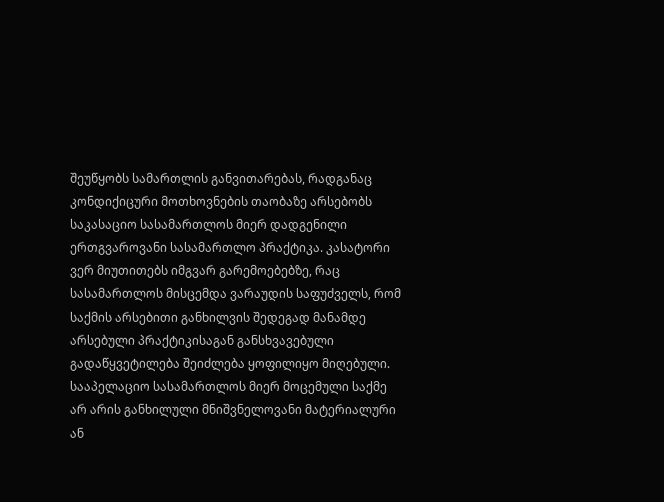შეუწყობს სამართლის განვითარებას, რადგანაც კონდიქიცური მოთხოვნების თაობაზე არსებობს საკასაციო სასამართლოს მიერ დადგენილი ერთგვაროვანი სასამართლო პრაქტიკა. კასატორი ვერ მიუთითებს იმგვარ გარემოებებზე, რაც სასამართლოს მისცემდა ვარაუდის საფუძველს, რომ საქმის არსებითი განხილვის შედეგად მანამდე არსებული პრაქტიკისაგან განსხვავებული გადაწყვეტილება შეიძლება ყოფილიყო მიღებული. სააპელაციო სასამართლოს მიერ მოცემული საქმე არ არის განხილული მნიშვნელოვანი მატერიალური ან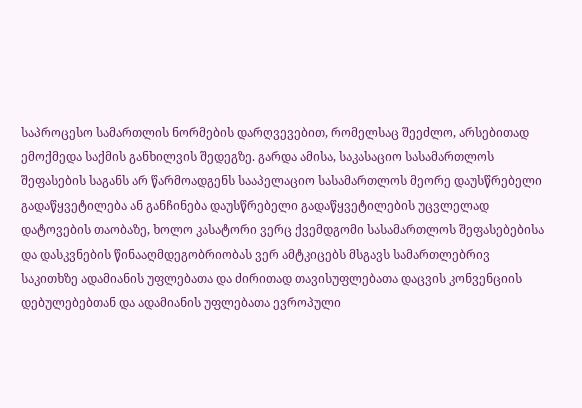საპროცესო სამართლის ნორმების დარღვევებით, რომელსაც შეეძლო, არსებითად ემოქმედა საქმის განხილვის შედეგზე. გარდა ამისა, საკასაციო სასამართლოს შეფასების საგანს არ წარმოადგენს სააპელაციო სასამართლოს მეორე დაუსწრებელი გადაწყვეტილება ან განჩინება დაუსწრებელი გადაწყვეტილების უცვლელად დატოვების თაობაზე, ხოლო კასატორი ვერც ქვემდგომი სასამართლოს შეფასებებისა და დასკვნების წინააღმდეგობრიობას ვერ ამტკიცებს მსგავს სამართლებრივ საკითხზე ადამიანის უფლებათა და ძირითად თავისუფლებათა დაცვის კონვენციის დებულებებთან და ადამიანის უფლებათა ევროპული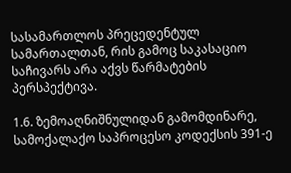სასამართლოს პრეცედენტულ სამართალთან, რის გამოც საკასაციო საჩივარს არა აქვს წარმატების პერსპექტივა.

1.6. ზემოაღნიშნულიდან გამომდინარე, სამოქალაქო საპროცესო კოდექსის 391-ე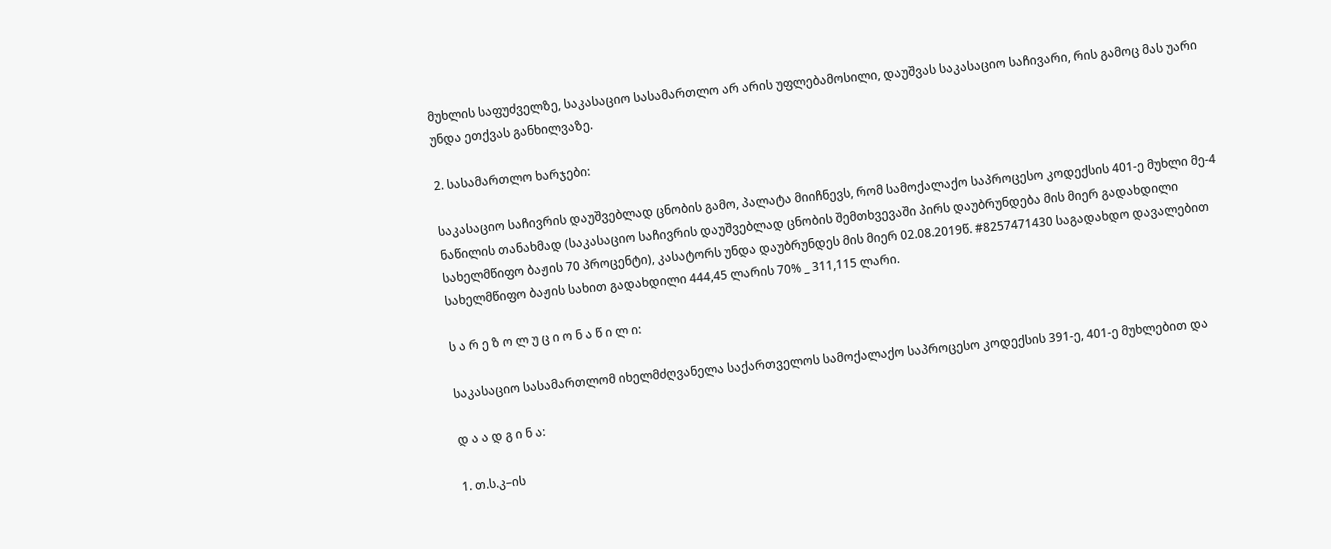მუხლის საფუძველზე, საკასაციო სასამართლო არ არის უფლებამოსილი, დაუშვას საკასაციო საჩივარი, რის გამოც მას უარი უნდა ეთქვას განხილვაზე.

2. სასამართლო ხარჯები:

საკასაციო საჩივრის დაუშვებლად ცნობის გამო, პალატა მიიჩნევს, რომ სამოქალაქო საპროცესო კოდექსის 401-ე მუხლი მე-4 ნაწილის თანახმად (საკასაციო საჩივრის დაუშვებლად ცნობის შემთხვევაში პირს დაუბრუნდება მის მიერ გადახდილი სახელმწიფო ბაჟის 70 პროცენტი), კასატორს უნდა დაუბრუნდეს მის მიერ 02.08.2019წ. #8257471430 საგადახდო დავალებით სახელმწიფო ბაჟის სახით გადახდილი 444,45 ლარის 70% _ 311,115 ლარი.

ს ა რ ე ზ ო ლ უ ც ი ო ნ ა წ ი ლ ი:

საკასაციო სასამართლომ იხელმძღვანელა საქართველოს სამოქალაქო საპროცესო კოდექსის 391-ე, 401-ე მუხლებით და

დ ა ა დ გ ი ნ ა:

1. თ.ს.კ–ის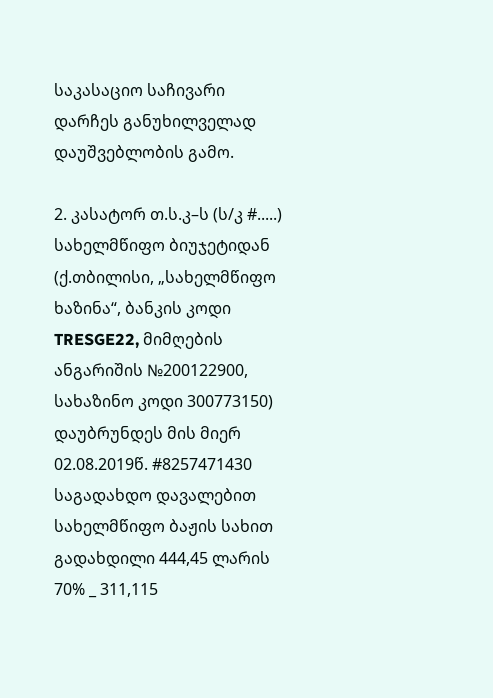საკასაციო საჩივარი დარჩეს განუხილველად დაუშვებლობის გამო.

2. კასატორ თ.ს.კ–ს (ს/კ #.....) სახელმწიფო ბიუჯეტიდან (ქ.თბილისი, „სახელმწიფო ხაზინა“, ბანკის კოდი TRESGE22, მიმღების ანგარიშის №200122900, სახაზინო კოდი 300773150) დაუბრუნდეს მის მიერ 02.08.2019წ. #8257471430 საგადახდო დავალებით სახელმწიფო ბაჟის სახით გადახდილი 444,45 ლარის 70% _ 311,115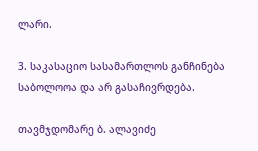ლარი.

3. საკასაციო სასამართლოს განჩინება საბოლოოა და არ გასაჩივრდება.

თავმჯდომარე ბ. ალავიძე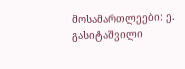მოსამართლეები: ე. გასიტაშვილი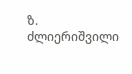ზ. ძლიერიშვილი